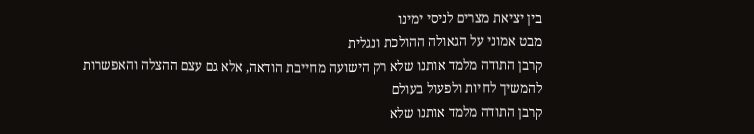בין יציאת מצרים לניסי ימינו
מבט אמוני על הגאולה ההולכת ונגלית
קרבן התודה מלמד אותנו שלא רק הישועה מחייבת הודאה, אלא גם עצם ההצלה והאפשרות להמשיך לחיות ולפעול בעולם
קרבן התודה מלמד אותנו שלא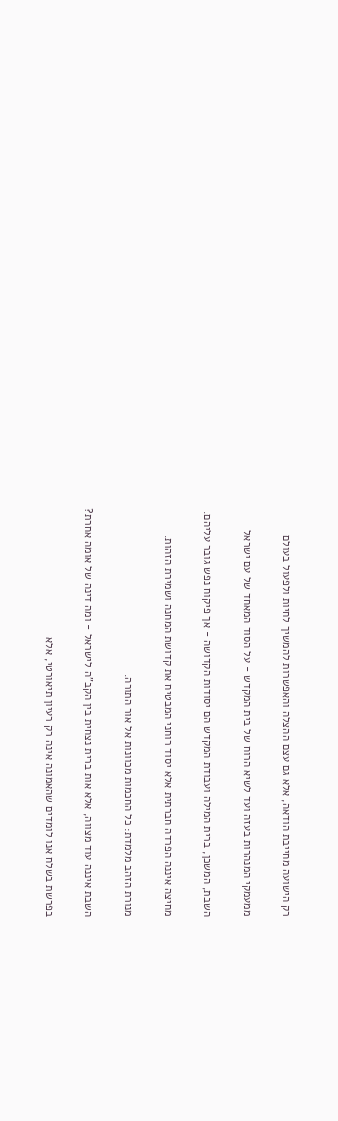רק הישועה מחייבת הודאה, אלא גם עצם ההצלה והאפשרות להמשיך לחיות ולפעול בעולם

ממעמקי המנהרות בעזה ועד לשיא הרוח של בית המקדש - על הסוד המאחד של עם ישראל

השבת, המשכן, ברית המילה ועבודת המקדש הם יסודות הקדושה - אך פיקוח נפש גובר עליהם.

מחיצה איננה הפרדה חברתית אלא יסוד רוחני המבטיח את קדושת המחנה ושמירת הזהות.

מנורת הזהב מלמדת: כל החכמות מכוונות אל אור התורה.

השבת איננה עוד מצווה, אלא אות ברית נצחית בין הקב"ה לישראל - ומה דינה של אומה אחרת?

בפרשת בשלח אנו לומדים שהאמונה אינה רק רעיון תיאורטי, אלא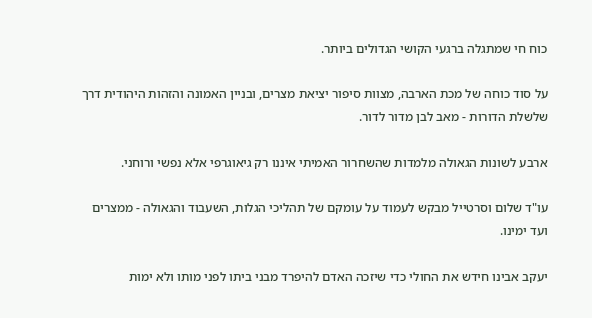כוח חי שמתגלה ברגעי הקושי הגדולים ביותר.

על סוד כוחה של מכת הארבה, מצוות סיפור יציאת מצרים, ובניין האמונה והזהות היהודית דרך שלשלת הדורות - מאב לבן מדור לדור.

ארבע לשונות הגאולה מלמדות שהשחרור האמיתי איננו רק גיאוגרפי אלא נפשי ורוחני.

עו"ד שלום וסרטייל מבקש לעמוד על עומקם של תהליכי הגלות, השעבוד והגאולה - ממצרים ועד ימינו.

יעקב אבינו חידש את החולי כדי שיזכה האדם להיפרד מבני ביתו לפני מותו ולא ימות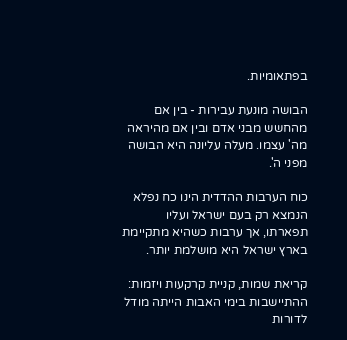בפתאומיות.

הבושה מונעת עבירות - בין אם מהחשש מבני אדם ובין אם מהיראה מה' עצמו. מעלה עליונה היא הבושה מפני ה'.

כוח הערבות ההדדית הינו כח נפלא הנמצא רק בעם ישראל ועליו תפארתו, אך ערבות כשהיא מתקיימת בארץ ישראל היא מושלמת יותר.

קריאת שמות, קניית קרקעות ויזמות: ההתיישבות בימי האבות הייתה מודל לדורות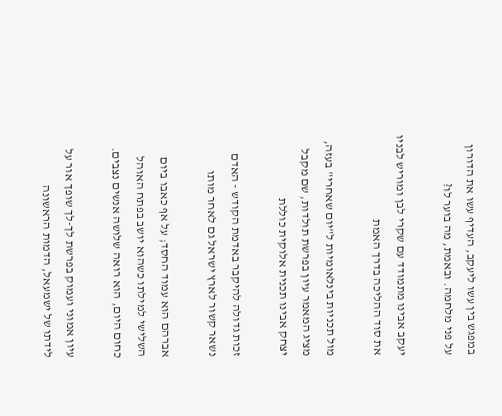במפגש בין עשו ליעקב, העדיף עשו את הדורון על פני מלחמה. ובאמת, מה בוער לו?

יעקב אבינו מתמודד עם שקרי לבן ומוריש לבניו את סוד ההליכה בדרך האמת

מול תכניות בינלאומיות ל"יום שאחרי" בעזה, מציג המאמר עיון בפרשת תולדות, שם מקבל יצחק אבינו תכנית אלוקית כוללת

זכות גדולה להיקבר באדמת הקודש - האדם נשאר קשור לארץ ישראל גם לאחר מותו

אברהם הוא עמוד החסד; על אף כאבו ביום השלישי למילתו כשהוא יושב בפתח האוהל כחום היום, הוא רואה שלושה אנשים נצבים.

עיון אמוני ועמוק בפרשת לך-לך שופך אור על לידתו של ישמעאל, הדמות הראשונה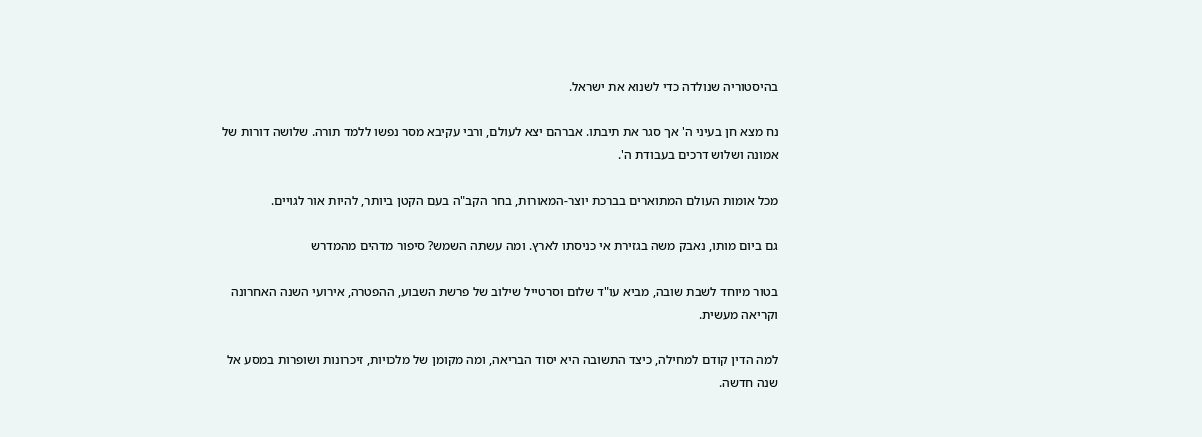בהיסטוריה שנולדה כדי לשנוא את ישראל.

נח מצא חן בעיני ה' אך סגר את תיבתו. אברהם יצא לעולם, ורבי עקיבא מסר נפשו ללמד תורה. שלושה דורות של אמונה ושלוש דרכים בעבודת ה'.

מכל אומות העולם המתוארים בברכת יוצר-המאורות, בחר הקב"ה בעם הקטן ביותר, להיות אור לגויים.

גם ביום מותו, נאבק משה בגזירת אי כניסתו לארץ. ומה עשתה השמש? סיפור מדהים מהמדרש

בטור מיוחד לשבת שובה, מביא עו"ד שלום וסרטייל שילוב של פרשת השבוע, ההפטרה, אירועי השנה האחרונה וקריאה מעשית.

למה הדין קודם למחילה, כיצד התשובה היא יסוד הבריאה, ומה מקומן של מלכויות, זיכרונות ושופרות במסע אל שנה חדשה.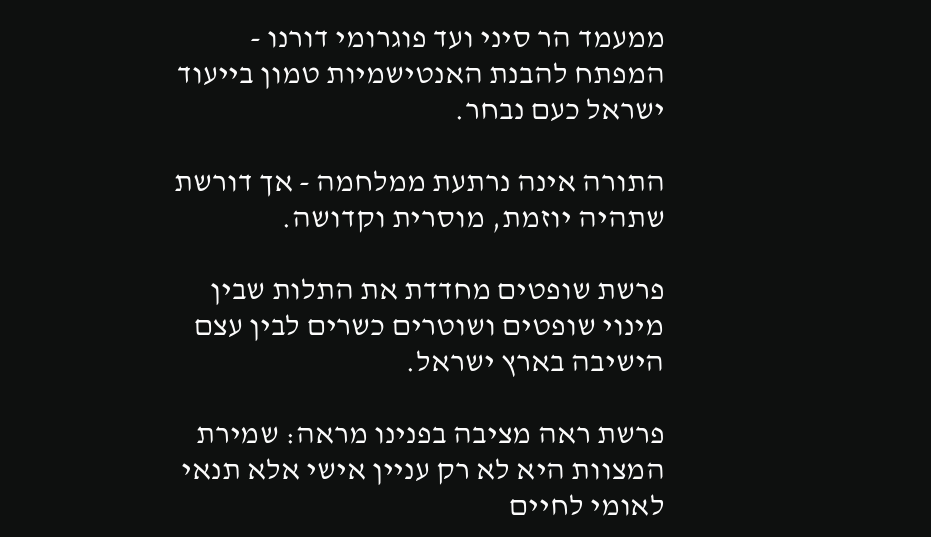ממעמד הר סיני ועד פוגרומי דורנו - המפתח להבנת האנטישמיות טמון בייעוד ישראל כעם נבחר.

התורה אינה נרתעת ממלחמה - אך דורשת שתהיה יוזמת, מוסרית וקדושה.

פרשת שופטים מחדדת את התלות שבין מינוי שופטים ושוטרים כשרים לבין עצם הישיבה בארץ ישראל.

פרשת ראה מציבה בפנינו מראה: שמירת המצוות היא לא רק עניין אישי אלא תנאי לאומי לחיים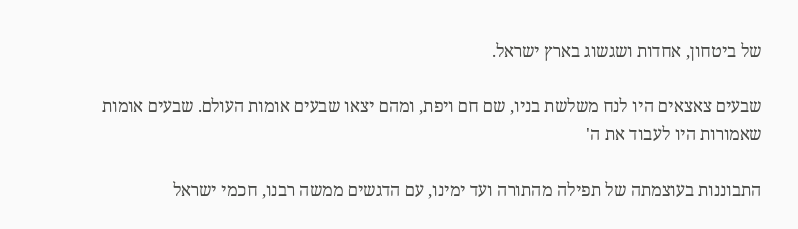של ביטחון, אחדות ושגשוג בארץ ישראל.

שבעים צאצאים היו לנח משלשת בניו, שם חם ויפת, ומהם יצאו שבעים אומות העולם. שבעים אומות שאמורות היו לעבוד את ה'

התבוננות בעוצמתה של תפילה מהתורה ועד ימינו, עם הדגשים ממשה רבנו, חכמי ישראל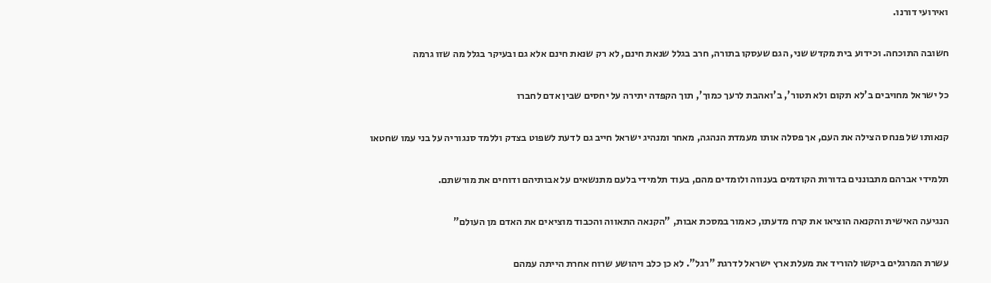ואירועי דורנו.

חשובה התוכחה. וכידוע בית מקדש שני, הגם שעסקו בתורה, חרב בגלל שנאת חינם, לא רק שנאת חינם אלא גם ובעיקר בגלל מה שזו גרמה

כל ישראל מחויבים ב'לא תקום ולא תטור', ב'ואהבת לרעך כמוך', תוך הקפדה יתירה על יחסים שבין אדם לחברו

קנאותו של פנחס הצילה את העם, אך פסלה אותו מעמדת הנהגה, מאחר ומנהיג ישראל חייב גם לדעת לשפוט בצדק וללמד סנגוריה על בני עמו שחטאו

תלמידי אברהם מתבוננים בדורות הקודמים בענווה ולומדים מהם, בעוד תלמידי בלעם מתנשאים על אבותיהם ודוחים את מורשתם.

הנגיעה האישית והקנאה הוציאו את קרח מדעתו, כאמור במסכת אבות, "הקנאה התאווה והכבוד מוציאים את האדם מן העולם"

עשרת המרגלים ביקשו להוריד את מעלת ארץ ישראל לדרגת "רגל". לא כן כלב ויהושע שרוח אחרת הייתה עמהם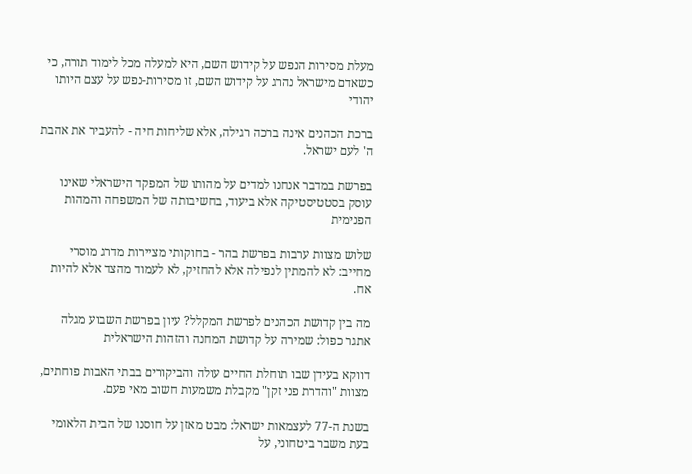מעלת מסירות הנפש על קידוש השם, היא למעלה מכל לימוד תורה, כי כשאדם מישראל נהרג על קידוש השם, זו מסירות-נפש על עצם היותו יהודי

ברכת הכהנים אינה ברכה רגילה, אלא שליחות חיה - להעביר את אהבת ה' לעם ישראל.

בפרשת במדבר אנחנו למדים על מהותו של המפקד הישראלי שאינו עוסק בסטטיסטיקה אלא ביעוד, בחשיבותה של המשפחה והמהות הפנימית

שלוש מצוות ערבות בפרשת בהר - בחוקותי מציירות מדרג מוסרי מחייב: לא להמתין לנפילה אלא להחזיק, לא לעמוד מהצד אלא להיות אח.

מה בין קדושת הכהנים לפרשת המקלל? עיון בפרשת השבוע מגלה אתגר כפול: שמירה על קדושת המחנה והזהות הישראלית

דווקא בעידן שבו תוחלת החיים עולה והביקורים בבתי האבות פוחתים, מצוות "והדרת פני זקן" מקבלת משמעות חשוב מאי פעם.

בשנת ה-77 לעצמאות ישראל: מבט מאזן על חוסנו של הבית הלאומי בעת משבר ביטחוני, על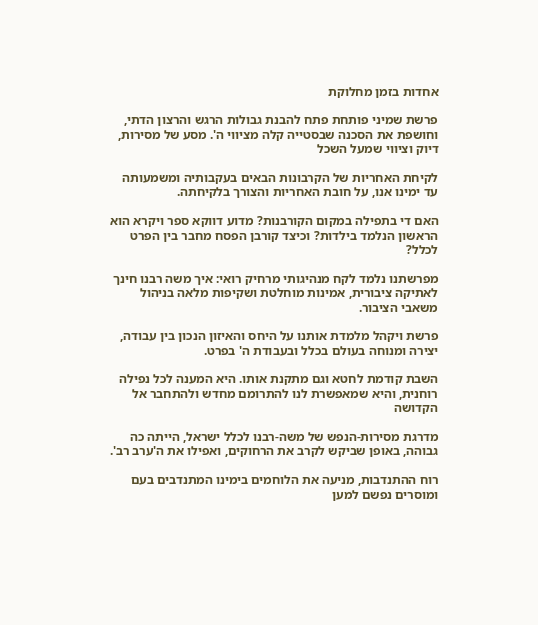אחדות בזמן מחלוקת

פרשת שמיני פותחת פתח להבנת גבולות הרגש והרצון הדתי, וחושפת את הסכנה שבסטייה קלה מציווי ה'. מסע של מסירות, דיוק וציווי שמעל השכל

לקיחת האחריות של הקרבונות הבאים בעקבותיה ומשמעותה עד ימינו אנו, על חובת האחריות והצורך בלקיחתה.

האם די בתפילה במקום הקורבנות? מדוע דווקא ספר ויקרא הוא הראשון הנלמד בילדות? וכיצד קורבן הפסח מחבר בין הפרט לכלל?

מפרשתנו נלמד לקח מנהיגותי מרחיק רואי: איך משה רבנו חינך לאתיקה ציבורית, אמינות מוחלטת ושקיפות מלאה בניהול משאבי הציבור.

פרשת ויקהל מלמדת אותנו על היחס והאיזון הנכון בין עבודה, יצירה ומנוחה בעולם בכלל ובעבודת ה' בפרט.

השבת קודמת לחטא וגם מתקנת אותו. היא המענה לכל נפילה רוחנית, והיא שמאפשרת לנו להתרומם מחדש ולהתחבר אל הקדושה

מדרגת מסירות-הנפש של משה-רבנו לכלל ישראל, הייתה כה גבוהה, באופן שביקש לקרב את הרחוקים, ואפילו את ה'ערב רב'.

רוח ההתנדבות, מניעה את הלוחמים בימינו המתנדבים בעם ומוסרים נפשם למען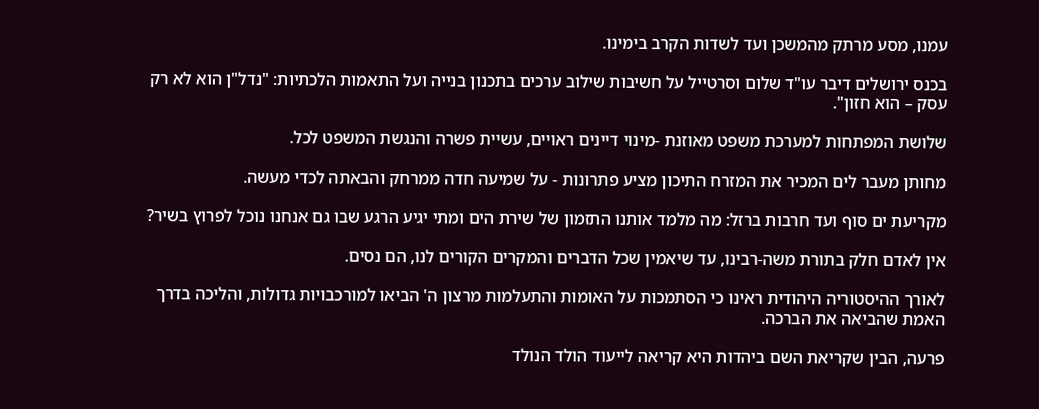עמנו, מסע מרתק מהמשכן ועד לשדות הקרב בימינו.

בכנס ירושלים דיבר עו"ד שלום וסרטייל על חשיבות שילוב ערכים בתכנון בנייה ועל התאמות הלכתיות: "נדל"ן הוא לא רק עסק – הוא חזון".

שלושת המפתחות למערכת משפט מאוזנת -מינוי דיינים ראויים, עשיית פשרה והנגשת המשפט לכל.

מחותן מעבר לים המכיר את המזרח התיכון מציע פתרונות - על שמיעה חדה ממרחק והבאתה לכדי מעשה.

מקריעת ים סוף ועד חרבות ברזל: מה מלמד אותנו התזמון של שירת הים ומתי יגיע הרגע שבו גם אנחנו נוכל לפרוץ בשיר?

אין לאדם חלק בתורת משה-רבינו, עד שיאמין שכל הדברים והמקרים הקורים לנו, הם נסים.

לאורך ההיסטוריה היהודית ראינו כי הסתמכות על האומות והתעלמות מרצון ה' הביאו למורכבויות גדולות, והליכה בדרך האמת שהביאה את הברכה.

פרעה, הבין שקריאת השם ביהדות היא קריאה לייעוד הולד הנולד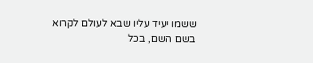ששמו יעיד עליו שבא לעולם לקרוא בשם השם, בכל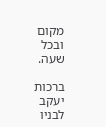מקום ובכל שעה.

ברכות יעקב לבניו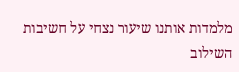מלמדות אותנו שיעור נצחי על חשיבות השילוב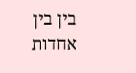בין בין אחדות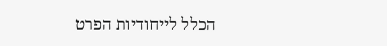הכלל לייחודיות הפרט